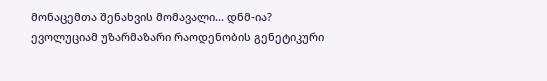მონაცემთა შენახვის მომავალი... დნმ-ია?
ევოლუციამ უზარმაზარი რაოდენობის გენეტიკური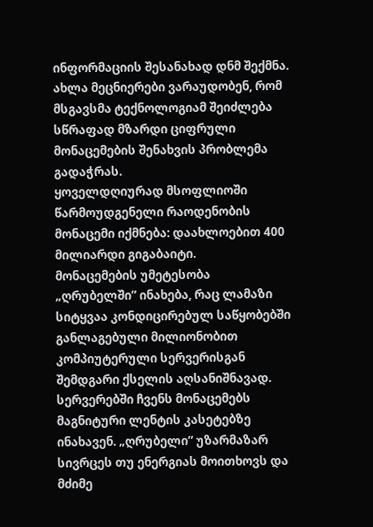ინფორმაციის შესანახად დნმ შექმნა. ახლა მეცნიერები ვარაუდობენ, რომ მსგავსმა ტექნოლოგიამ შეიძლება სწრაფად მზარდი ციფრული მონაცემების შენახვის პრობლემა გადაჭრას.
ყოველდღიურად მსოფლიოში წარმოუდგენელი რაოდენობის მონაცემი იქმნება: დაახლოებით 400 მილიარდი გიგაბაიტი.
მონაცემების უმეტესობა „ღრუბელში” ინახება, რაც ლამაზი სიტყვაა კონდიცირებულ საწყობებში განლაგებული მილიონობით კომპიუტერული სერვერისგან შემდგარი ქსელის აღსანიშნავად. სერვერებში ჩვენს მონაცემებს მაგნიტური ლენტის კასეტებზე ინახავენ. „ღრუბელი” უზარმაზარ სივრცეს თუ ენერგიას მოითხოვს და მძიმე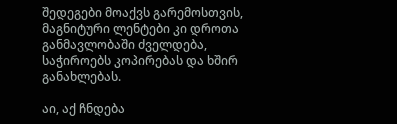შედეგები მოაქვს გარემოსთვის, მაგნიტური ლენტები კი დროთა განმავლობაში ძველდება, საჭიროებს კოპირებას და ხშირ განახლებას.

აი, აქ ჩნდება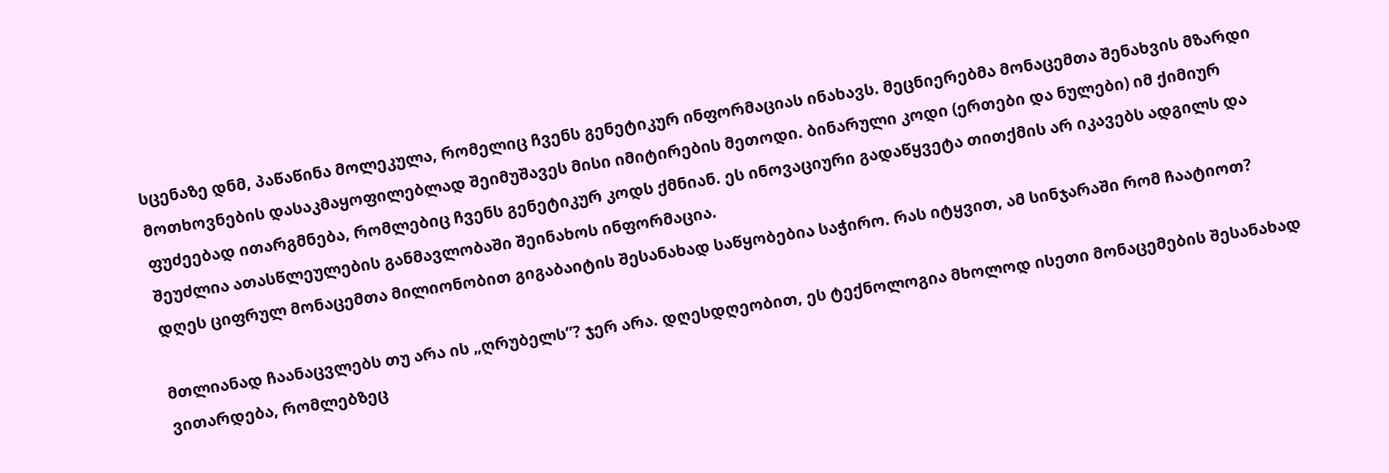სცენაზე დნმ, პაწაწინა მოლეკულა, რომელიც ჩვენს გენეტიკურ ინფორმაციას ინახავს. მეცნიერებმა მონაცემთა შენახვის მზარდი მოთხოვნების დასაკმაყოფილებლად შეიმუშავეს მისი იმიტირების მეთოდი. ბინარული კოდი (ერთები და ნულები) იმ ქიმიურ ფუძეებად ითარგმნება, რომლებიც ჩვენს გენეტიკურ კოდს ქმნიან. ეს ინოვაციური გადაწყვეტა თითქმის არ იკავებს ადგილს და შეუძლია ათასწლეულების განმავლობაში შეინახოს ინფორმაცია.
დღეს ციფრულ მონაცემთა მილიონობით გიგაბაიტის შესანახად საწყობებია საჭირო. რას იტყვით, ამ სინჯარაში რომ ჩაატიოთ?

მთლიანად ჩაანაცვლებს თუ არა ის „ღრუბელს”? ჯერ არა. დღესდღეობით, ეს ტექნოლოგია მხოლოდ ისეთი მონაცემების შესანახად ვითარდება, რომლებზეც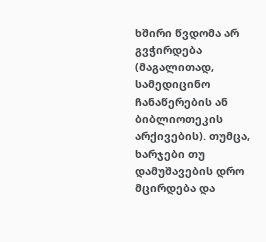ხშირი წვდომა არ გვჭირდება (მაგალითად, სამედიცინო ჩანაწერების ან ბიბლიოთეკის არქივების). თუმცა, ხარჯები თუ დამუშავების დრო მცირდება და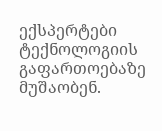ექსპერტები ტექნოლოგიის გაფართოებაზე მუშაობენ.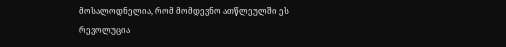მოსალოდნელია, რომ მომდევნო ათწლეულში ეს რევოლუცია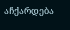აჩქარდება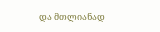და მთლიანად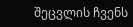შეცვლის ჩვენს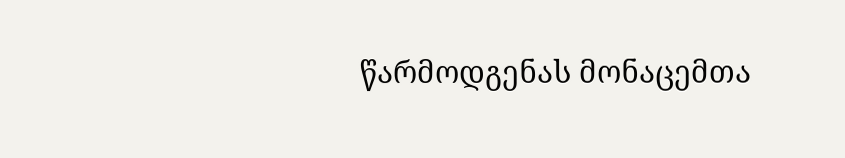წარმოდგენას მონაცემთა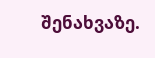შენახვაზე.